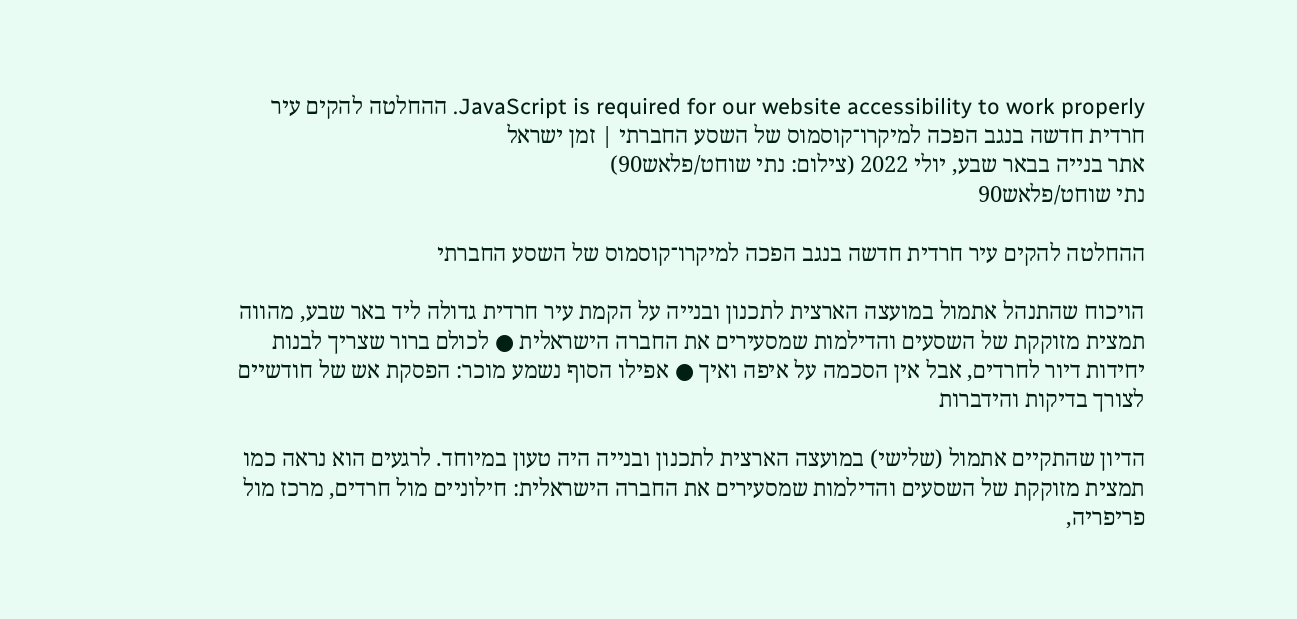JavaScript is required for our website accessibility to work properly. ההחלטה להקים עיר חרדית חדשה בנגב הפכה למיקרו־קוסמוס של השסע החברתי | זמן ישראל
אתר בנייה בבאר שבע, יולי 2022 (צילום: נתי שוחט/פלאש90)
נתי שוחט/פלאש90

ההחלטה להקים עיר חרדית חדשה בנגב הפכה למיקרו־קוסמוס של השסע החברתי

הויכוח שהתנהל אתמול במועצה הארצית לתכנון ובנייה על הקמת עיר חרדית גדולה ליד באר שבע, מהווה תמצית מזוקקת של השסעים והדילמות שמסעירים את החברה הישראלית ● לכולם ברור שצריך לבנות יחידות דיור לחרדים, אבל אין הסכמה על איפה ואיך ● אפילו הסוף נשמע מוכר: הפסקת אש של חודשיים לצורך בדיקות והידברות

הדיון שהתקיים אתמול (שלישי) במועצה הארצית לתכנון ובנייה היה טעון במיוחד. לרגעים הוא נראה כמו תמצית מזוקקת של השסעים והדילמות שמסעירים את החברה הישראלית: חילוניים מול חרדים, מרכז מול פריפריה,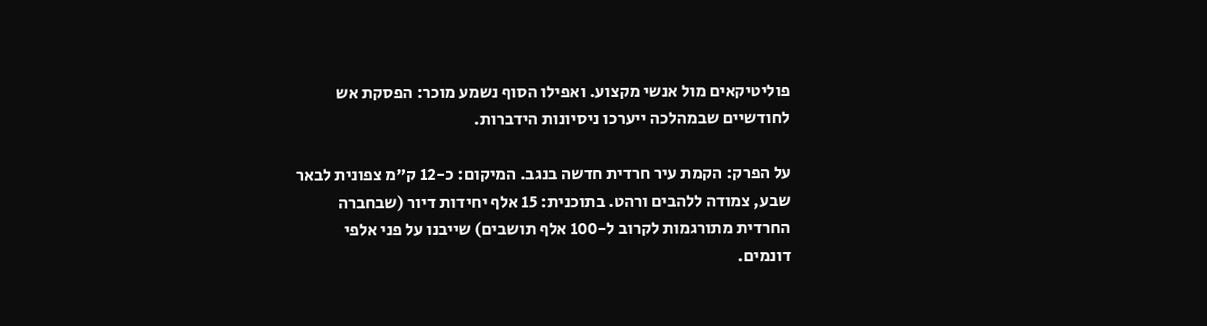פוליטיקאים מול אנשי מקצוע. ואפילו הסוף נשמע מוכר: הפסקת אש לחודשיים שבמהלכה ייערכו ניסיונות הידברות.

על הפרק: הקמת עיר חרדית חדשה בנגב. המיקום: כ-12 ק"מ צפונית לבאר שבע, צמודה ללהבים ורהט. בתוכנית: 15 אלף יחידות דיור (שבחברה החרדית מתורגמות לקרוב ל-100 אלף תושבים) שייבנו על פני אלפי דונמים.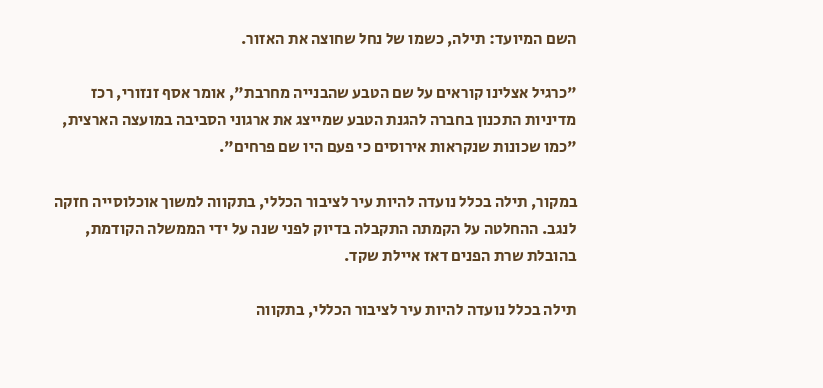השם המיועד: תילה, כשמו של נחל שחוצה את האזור.

"כרגיל אצלינו קוראים על שם הטבע שהבנייה מחרבת", אומר אסף זנזורי, רכז מדיניות התכנון בחברה להגנת הטבע שמייצג את ארגוני הסביבה במועצה הארצית, "כמו שכונות שנקראות אירוסים כי פעם היו שם פרחים".

במקור, תילה בכלל נועדה להיות עיר לציבור הכללי, בתקווה למשוך אוכלוסייה חזקה לנגב. ההחלטה על הקמתה התקבלה בדיוק לפני שנה על ידי הממשלה הקודמת, בהובלת שרת הפנים דאז איילת שקד.

תילה בכלל נועדה להיות עיר לציבור הכללי, בתקווה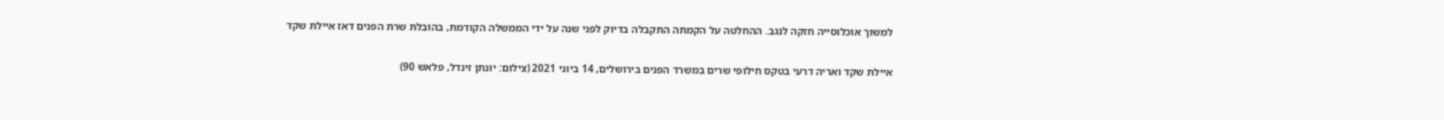למשוך אוכלוסייה חזקה לנגב. ההחלטה על הקמתה התקבלה בדיוק לפני שנה על ידי הממשלה הקודמת, בהובלת שרת הפנים דאז איילת שקד

איילת שקד ואריה דרעי בטקס חילופי שרים במשרד הפנים בירושלים, 14 ביוני 2021 (צילום: יונתן זינדל, פלאש 90)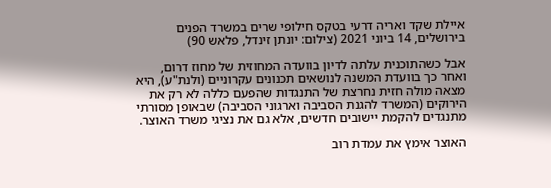איילת שקד ואריה דרעי בטקס חילופי שרים במשרד הפנים בירושלים, 14 ביוני 2021 (צילום: יונתן זינדל, פלאש 90)

אבל כשהתוכנית עלתה לדיון בוועדה המחוזית של מחוז דרום, ואחר כך בוועדת המשנה לנושאים תכנונים עקרוניים (ולנת"ע), היא מצאה מולה חזית נחרצת של התנגדות שהפעם כללה לא רק את הירוקים (המשרד להגנת הסביבה וארגוני הסביבה) שבאופן מסורתי מתנגדים להקמת יישובים חדשים, אלא גם את נציגי משרד האוצר.

האוצר אימץ את עמדת רוב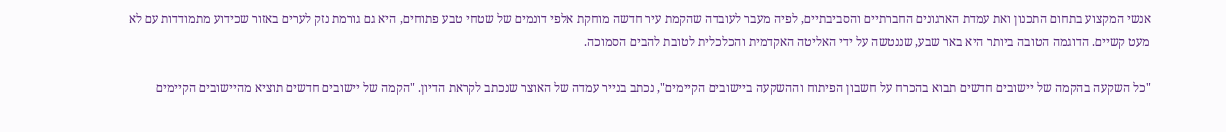אנשי המקצוע בתחום התכנון ואת עמדת הארגונים החברתיים והסביבתיים, לפיה מעבר לעובדה שהקמת עיר חדשה מוחקת אלפי דונמים של שטחי טבע פתוחים, היא גם גורמת נזק לערים באזור שכידוע מתמודדות עם לא מעט קשיים. הדוגמה הטובה ביותר היא באר שבע, שננטשה על ידי האליטה האקדמית והכלכלית לטובת להבים הסמוכה.

"כל השקעה בהקמה של יישובים חדשים תבוא בהכרח על חשבון הפיתוח וההשקעה ביישובים הקיימים", נכתב בנייר עמדה של האוצר שנכתב לקראת הדיון. "הקמה של יישובים חדשים תוציא מהיישובים הקיימים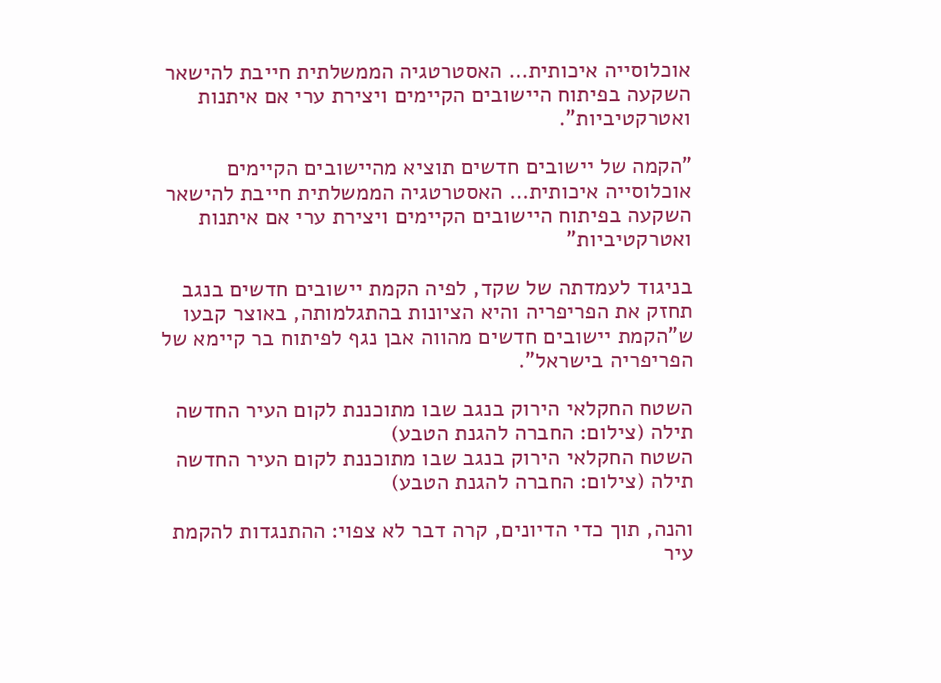אוכלוסייה איכותית… האסטרטגיה הממשלתית חייבת להישאר השקעה בפיתוח היישובים הקיימים ויצירת ערי אם איתנות ואטרקטיביות".

"הקמה של יישובים חדשים תוציא מהיישובים הקיימים אוכלוסייה איכותית… האסטרטגיה הממשלתית חייבת להישאר השקעה בפיתוח היישובים הקיימים ויצירת ערי אם איתנות ואטרקטיביות"

בניגוד לעמדתה של שקד, לפיה הקמת יישובים חדשים בנגב תחזק את הפריפריה והיא הציונות בהתגלמותה, באוצר קבעו ש"הקמת יישובים חדשים מהווה אבן נגף לפיתוח בר קיימא של הפריפריה בישראל".

השטח החקלאי הירוק בנגב שבו מתוכננת לקום העיר החדשה תילה (צילום: החברה להגנת הטבע)
השטח החקלאי הירוק בנגב שבו מתוכננת לקום העיר החדשה תילה (צילום: החברה להגנת הטבע)

והנה, תוך כדי הדיונים, קרה דבר לא צפוי: ההתנגדות להקמת עיר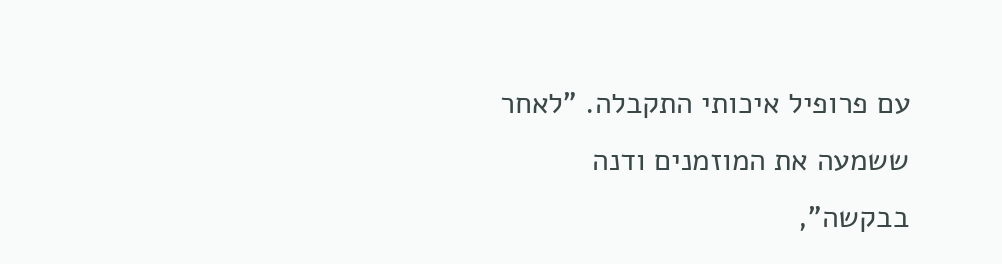עם פרופיל איכותי התקבלה. "לאחר ששמעה את המוזמנים ודנה בבקשה",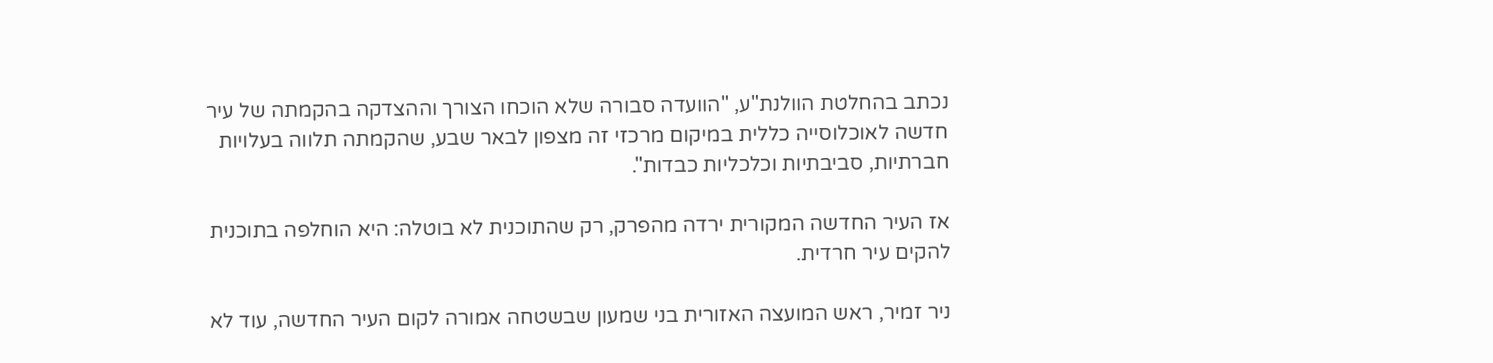נכתב בהחלטת הוולנת"ע, "הוועדה סבורה שלא הוכחו הצורך וההצדקה בהקמתה של עיר חדשה לאוכלוסייה כללית במיקום מרכזי זה מצפון לבאר שבע, שהקמתה תלווה בעלויות חברתיות, סביבתיות וכלכליות כבדות".

אז העיר החדשה המקורית ירדה מהפרק, רק שהתוכנית לא בוטלה: היא הוחלפה בתוכנית להקים עיר חרדית.

ניר זמיר, ראש המועצה האזורית בני שמעון שבשטחה אמורה לקום העיר החדשה, עוד לא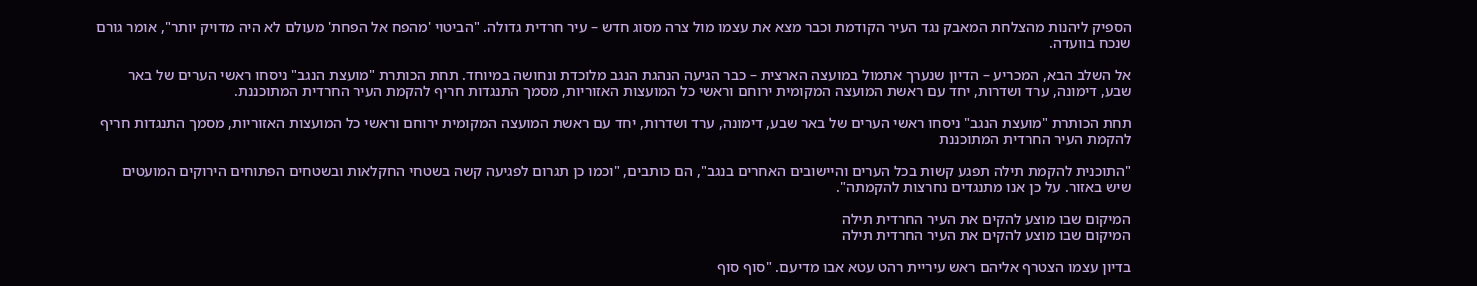הספיק ליהנות מהצלחת המאבק נגד העיר הקודמת וכבר מצא את עצמו מול צרה מסוג חדש – עיר חרדית גדולה. "הביטוי 'מהפח אל הפחת' מעולם לא היה מדויק יותר", אומר גורם שנכח בוועדה.

אל השלב הבא, המכריע – הדיון שנערך אתמול במועצה הארצית – כבר הגיעה הנהגת הנגב מלוכדת ונחושה במיוחד. תחת הכותרת "מועצת הנגב" ניסחו ראשי הערים של באר שבע, דימונה, ערד ושדרות, יחד עם ראשת המועצה המקומית ירוחם וראשי כל המועצות האזוריות, מסמך התנגדות חריף להקמת העיר החרדית המתוכננת.

תחת הכותרת "מועצת הנגב" ניסחו ראשי הערים של באר שבע, דימונה, ערד ושדרות, יחד עם ראשת המועצה המקומית ירוחם וראשי כל המועצות האזוריות, מסמך התנגדות חריף להקמת העיר החרדית המתוכננת

"התוכנית להקמת תילה תפגע קשות בכל הערים והיישובים האחרים בנגב", הם כותבים, "וכמו כן תגרום לפגיעה קשה בשטחי החקלאות ובשטחים הפתוחים הירוקים המועטים שיש באזור. על כן אנו מתנגדים נחרצות להקמתה".

המיקום שבו מוצע להקים את העיר החרדית תילה
המיקום שבו מוצע להקים את העיר החרדית תילה

בדיון עצמו הצטרף אליהם ראש עיריית רהט עטא אבו מדיעם. "סוף סוף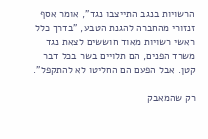הרשויות בנגב התייצבו נגד", אומר אסף זנזורי מהחברה להגנת הטבע, "בדרך כלל ראשי רשויות מאוד חוששים לצאת נגד משרד הפנים, הם תלויים בשר בכל דבר קטן. אבל הפעם הם החליטו לא להתקפל".

רק שהמאבק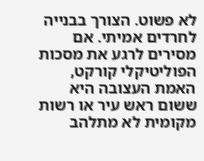לא פשוט. הצורך בבנייה לחרדים אמיתי. אם מסירים לרגע את מסכות הפוליטיקלי קורקט, האמת העצובה היא ששום ראש עיר או רשות מקומית לא מתלהב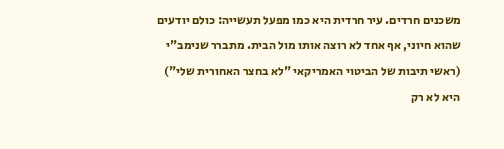משכנים חרדים. עיר חרדית היא כמו מפעל תעשייה: כולם יודעים שהוא חיוני, אף אחד לא רוצה אותו מול הבית. מתברר שנימב"י (ראשי תיבות של הביטוי האמריקאי "לא בחצר האחורית שלי") היא לא רק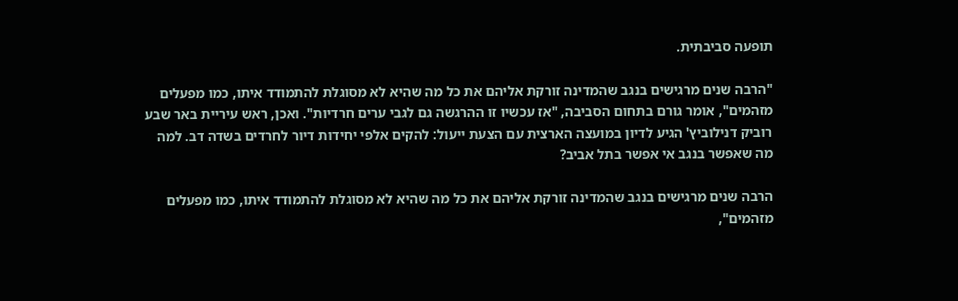תופעה סביבתית.

"הרבה שנים מרגישים בנגב שהמדינה זורקת אליהם את כל מה שהיא לא מסוגלת להתמודד איתו, כמו מפעלים מזהמים", אומר גורם בתחום הסביבה, "אז עכשיו זו ההרגשה גם לגבי ערים חרדיות". ואכן, ראש עיריית באר שבע רוביק דנילוביץ' הגיע לדיון במועצה הארצית עם הצעת ייעול: להקים אלפי יחידות דיור לחרדים בשדה דב. למה מה שאפשר בנגב אי אפשר בתל אביב?

הרבה שנים מרגישים בנגב שהמדינה זורקת אליהם את כל מה שהיא לא מסוגלת להתמודד איתו, כמו מפעלים מזהמים",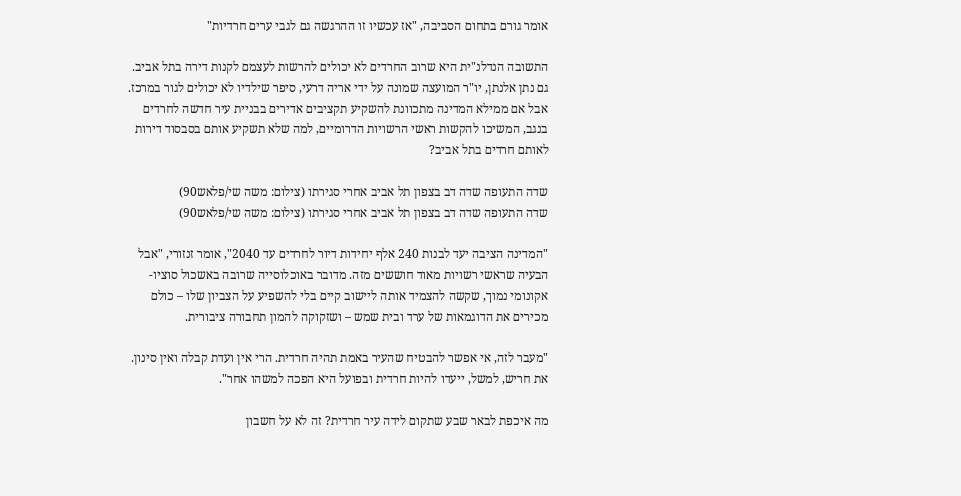אומר גורם בתחום הסביבה, "אז עכשיו זו ההרגשה גם לגבי ערים חרדיות"

התשובה הנדלנ"ית היא שרוב החרדים לא יכולים להרשות לעצמם לקנות דירה בתל אביב. גם נתן אלנתן, יו"ר המועצה שמונה על ידי אריה דרעי, סיפר שילדיו לא יכולים לגור במרכז. אבל אם ממילא המדינה מתכוונת להשקיע תקציבים אדירים בבניית עיר חדשה לחרדים בנגב, המשיכו להקשות ראשי הרשויות הדרומיים, למה שלא תשקיע אותם בסבסוד דירות לאותם חרדים בתל אביב?

שדה התעופה שדה דב בצפון תל אביב אחרי סגירתו (צילום: משה שי/פלאש90)
שדה התעופה שדה דב בצפון תל אביב אחרי סגירתו (צילום: משה שי/פלאש90)

"המדינה הציבה יעד לבנות 240 אלף יחידות דיור לחרדים עד 2040", אומר זנזורי, "אבל הבעיה שראשי רשויות מאוד חוששים מזה. מדובר באוכלוסייה שרובה באשכול סוציו-אקונומי נמוך, שקשה להצמיד אותה ליישוב קיים בלי להשפיע על הצביון שלו – כולם מכירים את הדוגמאות של ערד ובית שמש – ושזקוקה להמון תחבורה ציבורית.

"מעבר לזה, אי אפשר להבטיח שהעיר באמת תהיה חרדית. הרי אין ועדת קבלה ואין סינון. את חריש, למשל, ייעדו להיות חרדית ובפועל היא הפכה למשהו אחר".

מה איכפת לבאר שבע שתקום לידה עיר חרדית? זה לא על חשבון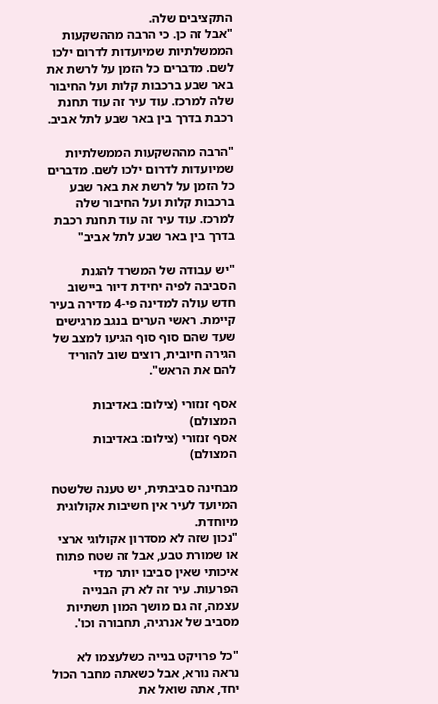התקציבים שלה.
"אבל זה כן. כי הרבה מההשקעות הממשלתיות שמיועדות לדרום ילכו לשם. מדברים כל הזמן על לרשת את באר שבע ברכבות קלות ועל החיבור שלה למרכז. עוד עיר זה עוד תחנת רכבת בדרך בין באר שבע לתל אביב.

"הרבה מההשקעות הממשלתיות שמיועדות לדרום ילכו לשם. מדברים כל הזמן על לרשת את באר שבע ברכבות קלות ועל החיבור שלה למרכז. עוד עיר זה עוד תחנת רכבת בדרך בין באר שבע לתל אביב"

"יש עבודה של המשרד להגנת הסביבה לפיה יחידת דיור ביישוב חדש עולה למדינה פי-4 מדירה בעיר קיימת. ראשי הערים בנגב מרגישים שעד שהם סוף סוף הגיעו למצב של הגירה חיובית, רוצים שוב להוריד להם את הראש".

אסף זנזורי (צילום: באדיבות המצולם)
אסף זנזורי (צילום: באדיבות המצולם)

מבחינה סביבתית, יש טענה שלשטח המיועד לעיר אין חשיבות אקולוגית מיוחדת.
"נכון שזה לא מסדרון אקולוגי ארצי או שמורת טבע, אבל זה שטח פתוח איכותי שאין סביבו יותר מדי הפרעות. עיר זה לא רק הבנייה עצמה, זה גם מושך המון תשתיות מסביב של אנרגיה, תחבורה וכו'.

"כל פרויקט בנייה כשלעצמו לא נראה נורא, אבל כשאתה מחבר הכול יחד, אתה שואל את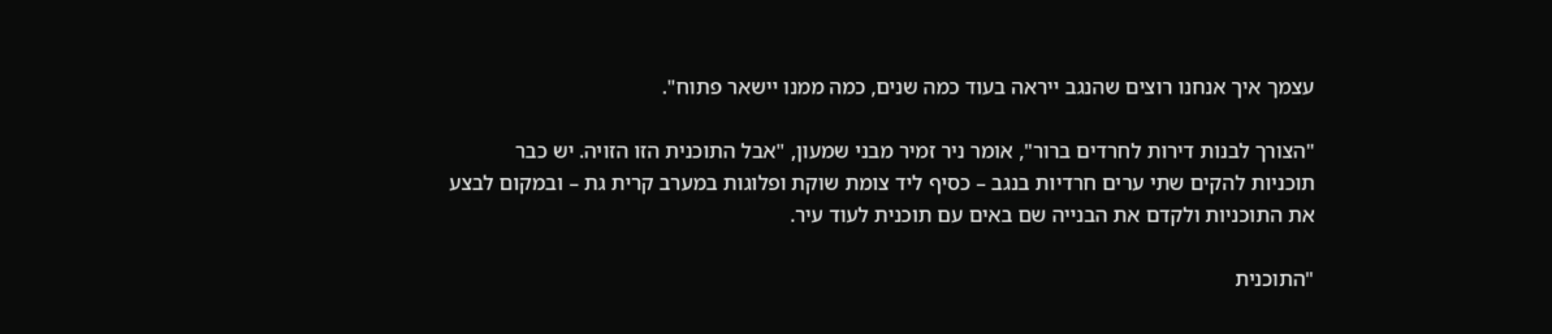עצמך איך אנחנו רוצים שהנגב ייראה בעוד כמה שנים, כמה ממנו יישאר פתוח".

"הצורך לבנות דירות לחרדים ברור", אומר ניר זמיר מבני שמעון, "אבל התוכנית הזו הזויה. יש כבר תוכניות להקים שתי ערים חרדיות בנגב – כסיף ליד צומת שוקת ופלוגות במערב קרית גת – ובמקום לבצע את התוכניות ולקדם את הבנייה שם באים עם תוכנית לעוד עיר.

"התוכנית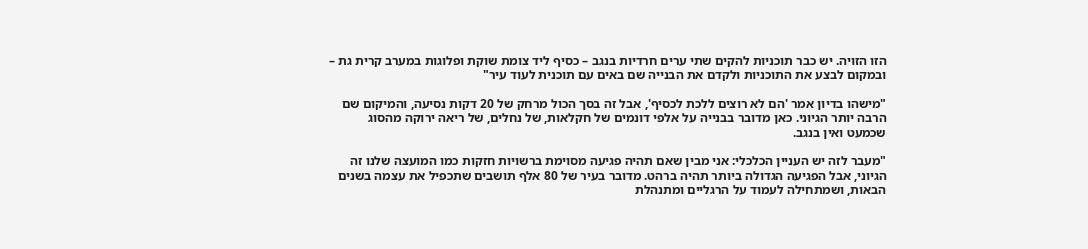הזו הזויה. יש כבר תוכניות להקים שתי ערים חרדיות בנגב – כסיף ליד צומת שוקת ופלוגות במערב קרית גת – ובמקום לבצע את התוכניות ולקדם את הבנייה שם באים עם תוכנית לעוד עיר"

"מישהו בדיון אמר 'הם לא רוצים ללכת לכסיף', אבל זה בסך הכול מרחק של 20 דקות נסיעה, והמיקום שם הרבה יותר הגיוני. כאן מדובר בבנייה על אלפי דונמים של חקלאות, של נחלים, של ריאה ירוקה מהסוג שכמעט ואין בנגב.

"מעבר לזה יש העניין הכלכלי: אני מבין שאם תהיה פגיעה מסוימת ברשויות חזקות כמו המועצה שלנו זה הגיוני, אבל הפגיעה הגדולה ביותר תהיה ברהט. מדובר בעיר של 80 אלף תושבים שתכפיל את עצמה בשנים הבאות, ושמתחילה לעמוד על הרגליים ומתנהלת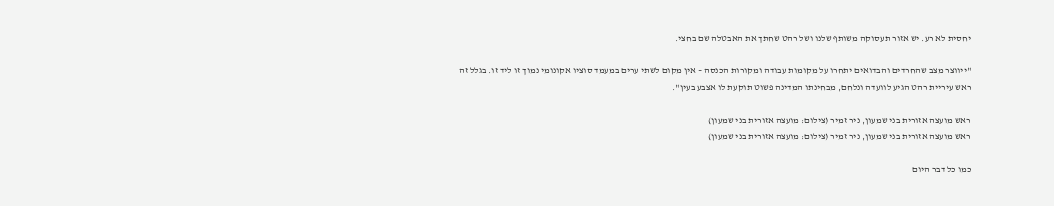יחסית לא רע. יש אזור תעסוקה משותף שלנו ושל רהט שחתך את האבטלה שם בחצי.

"ייווצר מצב שהחרדים והבדואים יתחרו על מקומות עבודה ומקורות הכנסה – אין מקום לשתי ערים במעמד סוציו אקונומי נמוך זו ליד זו. בגלל זה ראש עיריית רהט הגיע לוועדה ונלחם, מבחינתו המדינה פשוט תוקעת לו אצבע בעין".

ראש מועצה אזורית בני שמעון, ניר זמיר (צילום: מועצה אזורית בני שמעון)
ראש מועצה אזורית בני שמעון, ניר זמיר (צילום: מועצה אזורית בני שמעון)

כמו כל דבר היום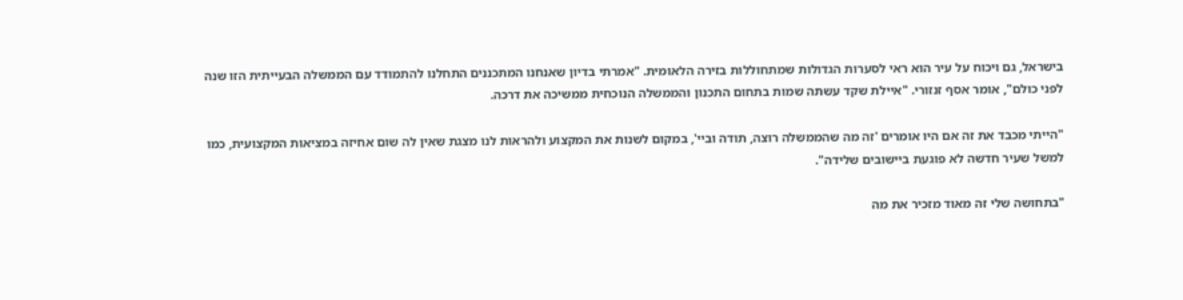בישראל, גם ויכוח על עיר הוא ראי לסערות הגדולות שמתחוללות בזירה הלאומית. "אמרתי בדיון שאנחנו המתכננים התחלנו להתמודד עם הממשלה הבעייתית הזו שנה לפני כולם", אומר אסף זנזורי. "איילת שקד עשתה שמות בתחום התכנון והממשלה הנוכחית ממשיכה את דרכה.

"הייתי מכבד את זה אם היו אומרים 'זה מה שהממשלה רוצה, תודה וביי', במקום לשנות את המקצוע ולהראות לנו מצגת שאין לה שום אחיזה במציאות המקצועית, כמו למשל שעיר חדשה לא פוגעת ביישובים שלידה".

"בתחושה שלי זה מאוד מזכיר את מה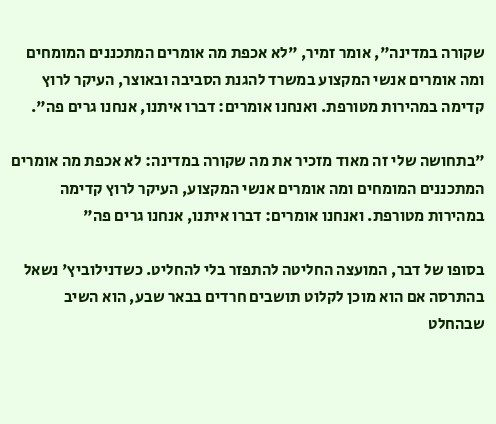שקורה במדינה", אומר זמיר, "לא אכפת מה אומרים המתכננים המומחים ומה אומרים אנשי המקצוע במשרד להגנת הסביבה ובאוצר, העיקר לרוץ קדימה במהירות מטורפת. ואנחנו אומרים: דברו איתנו, אנחנו גרים פה".

"בתחושה שלי זה מאוד מזכיר את מה שקורה במדינה: לא אכפת מה אומרים המתכננים המומחים ומה אומרים אנשי המקצוע, העיקר לרוץ קדימה במהירות מטורפת. ואנחנו אומרים: דברו איתנו, אנחנו גרים פה"

בסופו של דבר, המועצה החליטה להתפזר בלי להחליט. כשדנילוביץ' נשאל בהתרסה אם הוא מוכן לקלוט תושבים חרדים בבאר שבע, הוא השיב שבהחלט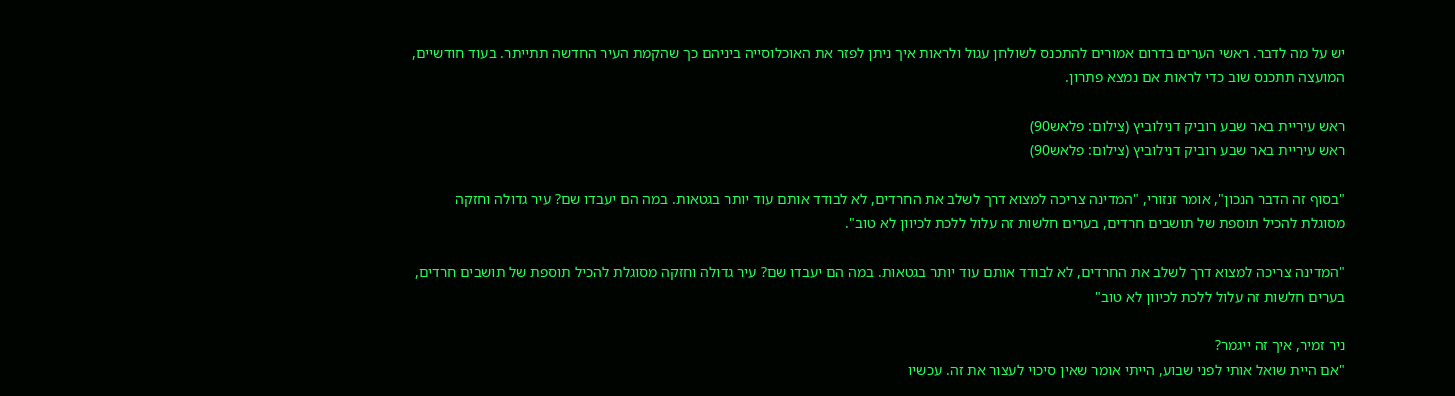יש על מה לדבר. ראשי הערים בדרום אמורים להתכנס לשולחן עגול ולראות איך ניתן לפזר את האוכלוסייה ביניהם כך שהקמת העיר החדשה תתייתר. בעוד חודשיים, המועצה תתכנס שוב כדי לראות אם נמצא פתרון.

ראש עיריית באר שבע רוביק דנילוביץ (צילום: פלאש90)
ראש עיריית באר שבע רוביק דנילוביץ (צילום: פלאש90)

"בסוף זה הדבר הנכון", אומר זנזורי, "המדינה צריכה למצוא דרך לשלב את החרדים, לא לבודד אותם עוד יותר בגטאות. במה הם יעבדו שם? עיר גדולה וחזקה מסוגלת להכיל תוספת של תושבים חרדים, בערים חלשות זה עלול ללכת לכיוון לא טוב".

"המדינה צריכה למצוא דרך לשלב את החרדים, לא לבודד אותם עוד יותר בגטאות. במה הם יעבדו שם? עיר גדולה וחזקה מסוגלת להכיל תוספת של תושבים חרדים, בערים חלשות זה עלול ללכת לכיוון לא טוב"

ניר זמיר, איך זה ייגמר?
"אם היית שואל אותי לפני שבוע, הייתי אומר שאין סיכוי לעצור את זה. עכשיו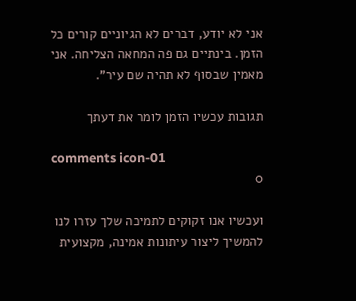אני לא יודע, דברים לא הגיוניים קורים כל הזמן. בינתיים גם פה המחאה הצליחה. אני מאמין שבסוף לא תהיה שם עיר".

תגובות עכשיו הזמן לומר את דעתך

comments icon-01
0

ועכשיו אנו זקוקים לתמיכה שלך עזרו לנו להמשיך ליצור עיתונות אמינה, מקצועית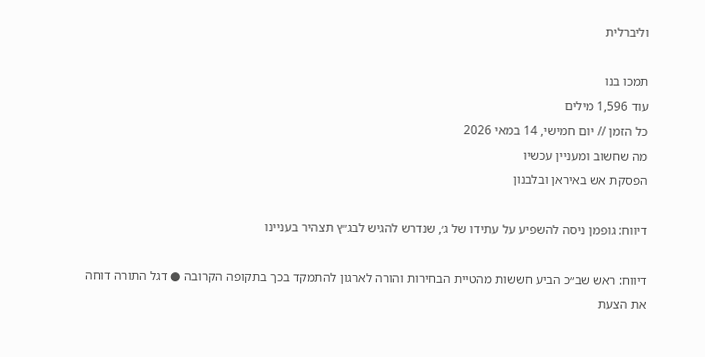וליברלית

תמכו בנו
עוד 1,596 מילים
כל הזמן // יום חמישי, 14 במאי 2026
מה שחשוב ומעניין עכשיו
הפסקת אש באיראן ובלבנון

דיווח: גופמן ניסה להשפיע על עתידו של ג׳, שנדרש להגיש לבג״ץ תצהיר בעניינו

דיווח: ראש שב״כ הביע חששות מהטיית הבחירות והורה לארגון להתמקד בכך בתקופה הקרובה ● דגל התורה דוחה את הצעת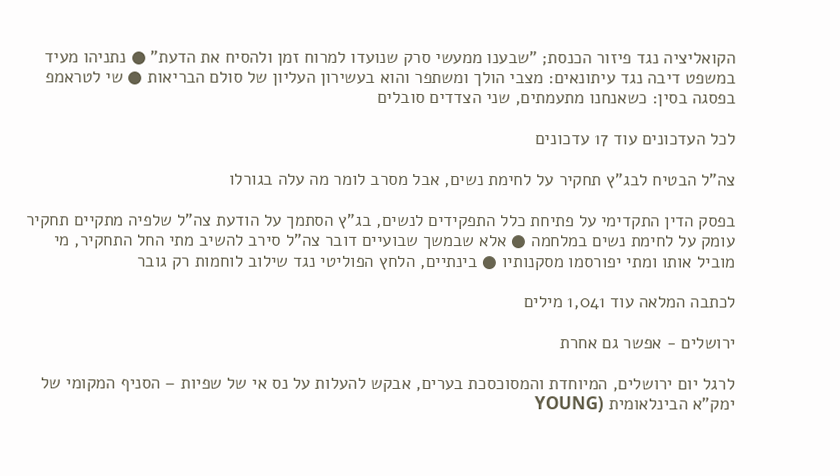הקואליציה נגד פיזור הכנסת; "שבענו ממעשי סרק שנועדו למרוח זמן ולהסיח את הדעת" ● נתניהו מעיד במשפט דיבה נגד עיתונאים: מצבי הולך ומשתפר והוא בעשירון העליון של סולם הבריאות ● שי לטראמפ בפסגה בסין: כשאנחנו מתעמתים, שני הצדדים סובלים

לכל העדכונים עוד 17 עדכונים

צה"ל הבטיח לבג"ץ תחקיר על לחימת נשים, אבל מסרב לומר מה עלה בגורלו

בפסק הדין התקדימי על פתיחת כלל התפקידים לנשים, בג"ץ הסתמך על הודעת צה"ל שלפיה מתקיים תחקיר עומק על לחימת נשים במלחמה ● אלא שבמשך שבועיים דובר צה"ל סירב להשיב מתי החל התחקיר, מי מוביל אותו ומתי יפורסמו מסקנותיו ● בינתיים, הלחץ הפוליטי נגד שילוב לוחמות רק גובר

לכתבה המלאה עוד 1,041 מילים

ירושלים - אפשר גם אחרת

לרגל יום ירושלים, המיוחדת והמסוכסכת בערים, אבקש להעלות על נס אי של שפיות – הסניף המקומי של ימק"א הבינלאומית (YOUNG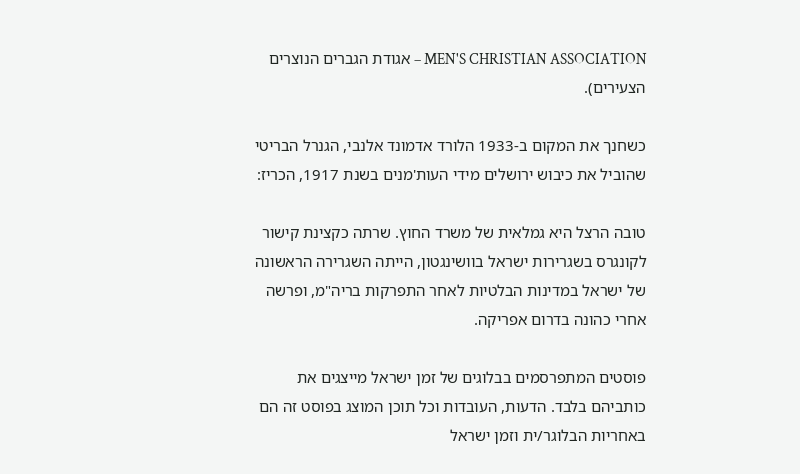MEN'S CHRISTIAN ASSOCIATION – אגודת הגברים הנוצרים הצעירים).

כשחנך את המקום ב-1933 הלורד אדמונד אלנבי, הגנרל הבריטי שהוביל את כיבוש ירושלים מידי העות'מנים בשנת 1917, הכריז:

טובה הרצל היא גמלאית של משרד החוץ. שרתה כקצינת קישור לקונגרס בשגרירות ישראל בוושינגטון, הייתה השגרירה הראשונה של ישראל במדינות הבלטיות לאחר התפרקות בריה"מ, ופרשה אחרי כהונה בדרום אפריקה.

פוסטים המתפרסמים בבלוגים של זמן ישראל מייצגים את כותביהם בלבד. הדעות, העובדות וכל תוכן המוצג בפוסט זה הם באחריות הבלוגר/ית וזמן ישראל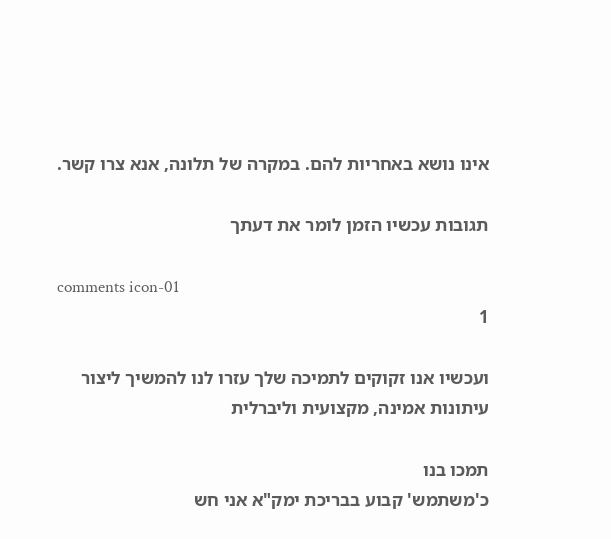אינו נושא באחריות להם. במקרה של תלונה, אנא צרו קשר.

תגובות עכשיו הזמן לומר את דעתך

comments icon-01
1

ועכשיו אנו זקוקים לתמיכה שלך עזרו לנו להמשיך ליצור עיתונות אמינה, מקצועית וליברלית

תמכו בנו
כ'משתמש' קבוע בבריכת ימק"א אני חש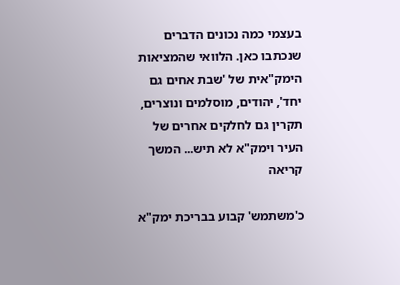בעצמי כמה נכונים הדברים שנכתבו כאן. הלוואי שהמציאות הימק"אית של 'שבת אחים גם יחד', יהודים, מוסלמים ונוצרים, תקרין גם לחלקים אחרים של העיר וימק"א לא תיש... המשך קריאה

כ'משתמש' קבוע בבריכת ימק"א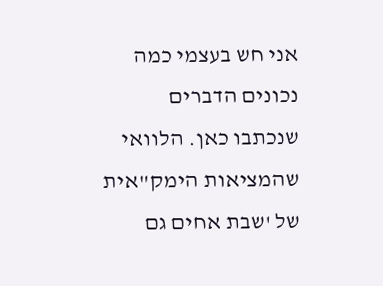אני חש בעצמי כמה נכונים הדברים שנכתבו כאן. הלוואי שהמציאות הימק"אית של 'שבת אחים גם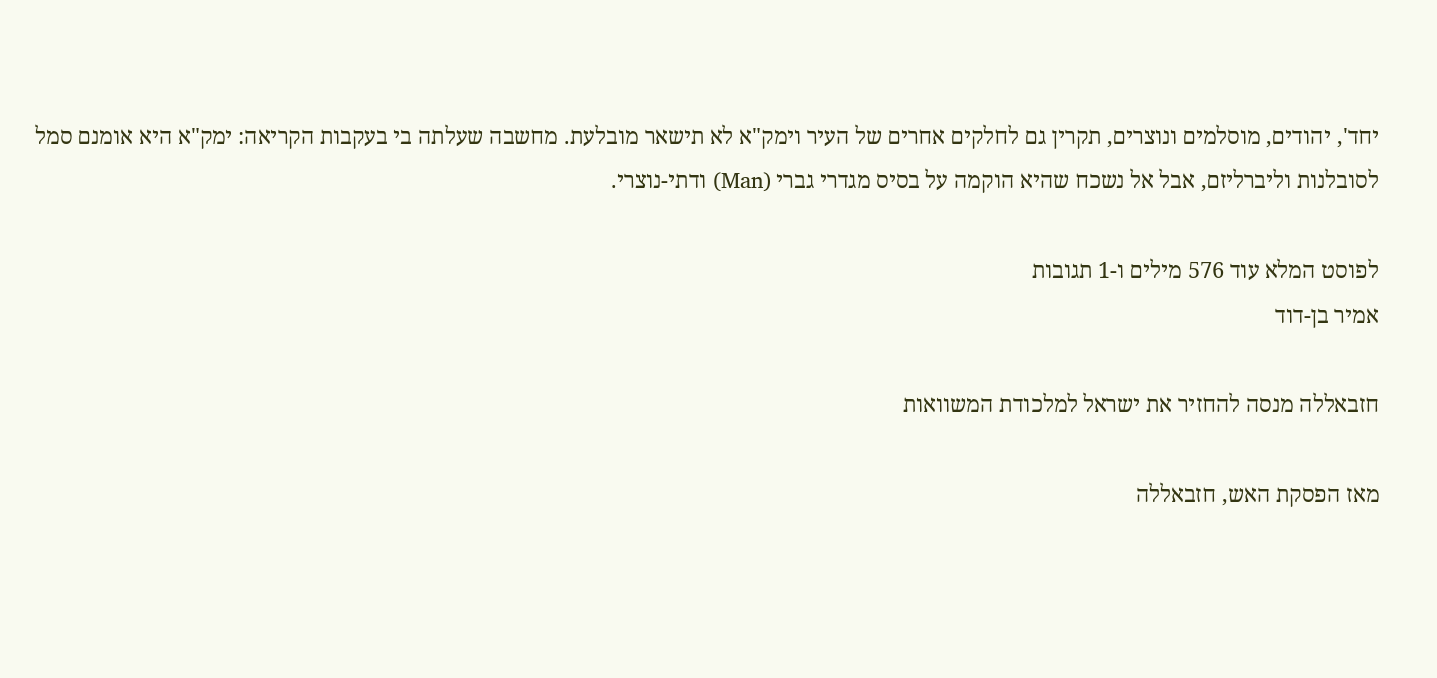יחד', יהודים, מוסלמים ונוצרים, תקרין גם לחלקים אחרים של העיר וימק"א לא תישאר מובלעת. מחשבה שעלתה בי בעקבות הקריאה: ימק"א היא אומנם סמל לסובלנות וליברליזם, אבל אל נשכח שהיא הוקמה על בסיס מגדרי גברי (Man) ודתי-נוצרי.

לפוסט המלא עוד 576 מילים ו-1 תגובות
אמיר בן-דוד

חזבאללה מנסה להחזיר את ישראל למלכודת המשוואות

מאז הפסקת האש, חזבאללה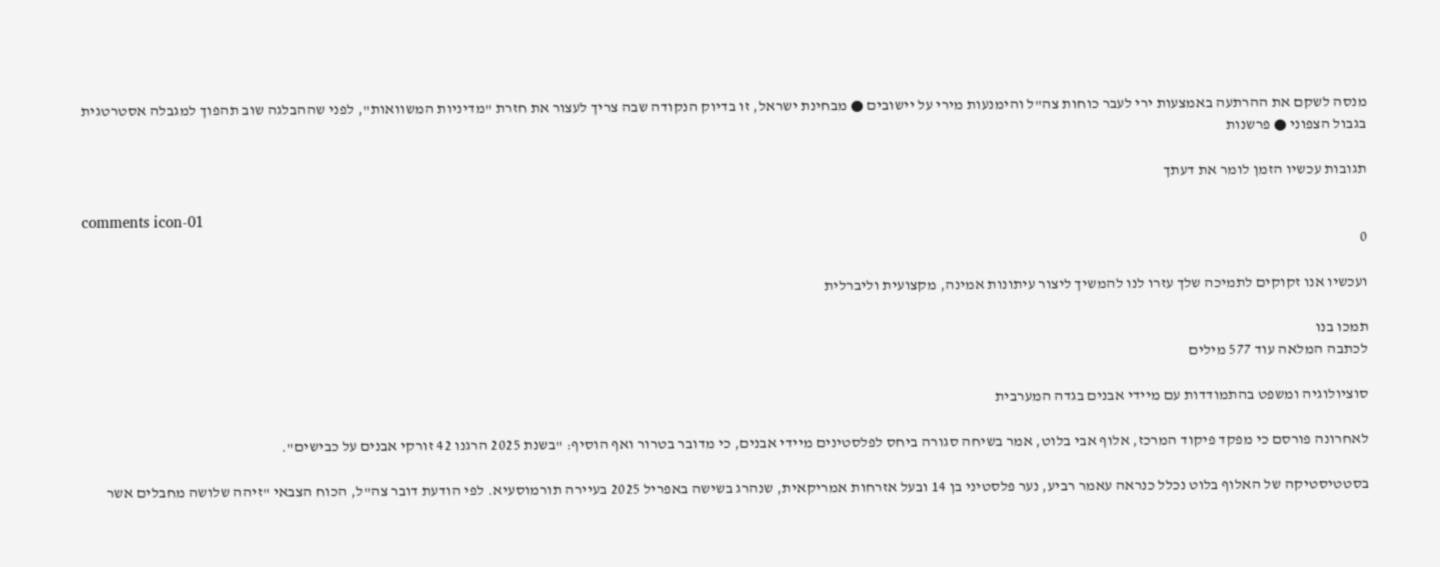מנסה לשקם את ההרתעה באמצעות ירי לעבר כוחות צה"ל והימנעות מירי על יישובים ● מבחינת ישראל, זו בדיוק הנקודה שבה צריך לעצור את חזרת "מדיניות המשוואות", לפני שההבלגה שוב תהפוך למגבלה אסטרטגית בגבול הצפוני ● פרשנות

תגובות עכשיו הזמן לומר את דעתך

comments icon-01
0

ועכשיו אנו זקוקים לתמיכה שלך עזרו לנו להמשיך ליצור עיתונות אמינה, מקצועית וליברלית

תמכו בנו
לכתבה המלאה עוד 577 מילים

סוציולוגיה ומשפט בהתמודדות עם מיידי אבנים בגדה המערבית

לאחרונה פורסם כי מפקד פיקוד המרכז, אלוף אבי בלוט, אמר בשיחה סגורה ביחס לפלסטינים מיידי אבנים, כי מדובר בטרור ואף הוסיף: "בשנת 2025 הרגנו 42 זורקי אבנים על כבישים".

בסטטיסטיקה של האלוף בלוט נכלל כנראה עאמר רביע, נער פלסטיני בן 14 ובעל אזרחות אמריקאית, שנהרג בשישה באפריל 2025 בעיירה תורמוסעיא. לפי הודעת דובר צה"ל, הכוח הצבאי "זיהה שלושה מחבלים אשר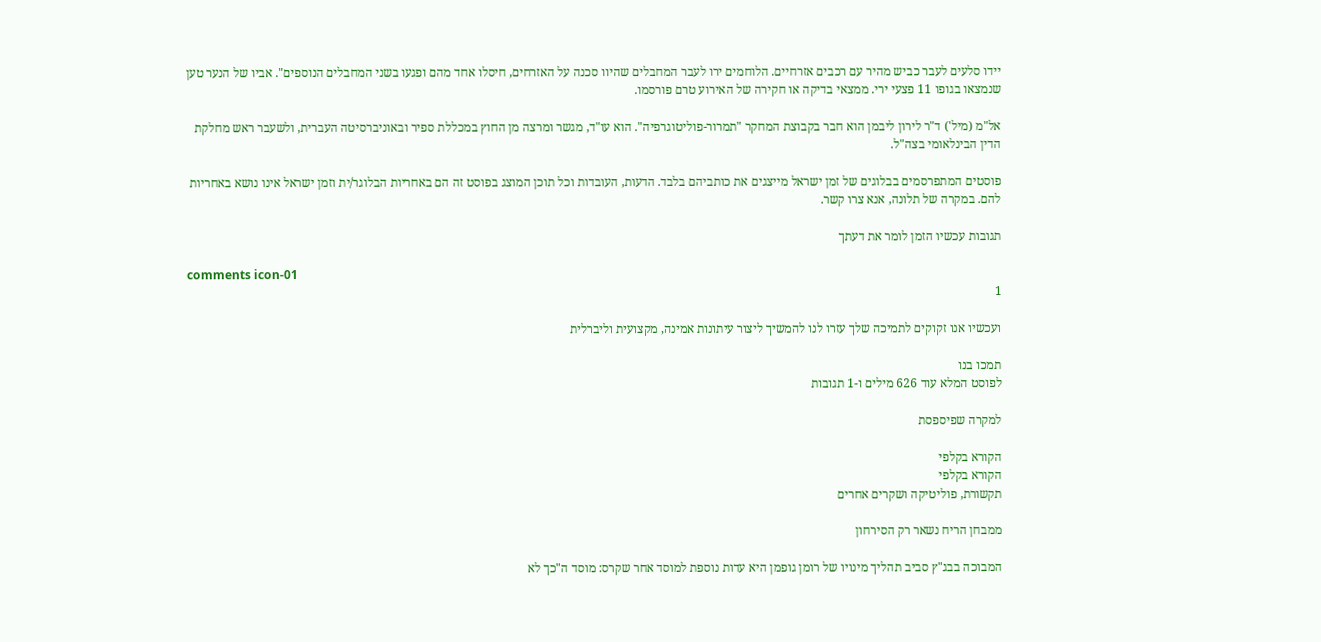יידו סלעים לעבר כביש מהיר עם רכבים אזרחיים. הלוחמים ירו לעבר המחבלים שהיוו סכנה על האזרחים, חיסלו אחד מהם ופגעו בשני המחבלים הנוספים". אביו של הנער טען שנמצאו בגופו 11 פצעי ירי. ממצאי בדיקה או חקירה של האירוע טרם פורסמו.

אל"מ (מיל') ד"ר לירון ליבמן הוא חבר בקבוצת המחקר "תמרור-פוליטוגרפיה". הוא עו"ד, מגשר ומרצה מן החוץ במכללת ספיר ובאוניברסיטה העברית, ולשעבר ראש מחלקת הדין הבינלאומי בצה"ל.

פוסטים המתפרסמים בבלוגים של זמן ישראל מייצגים את כותביהם בלבד. הדעות, העובדות וכל תוכן המוצג בפוסט זה הם באחריות הבלוגר/ית וזמן ישראל אינו נושא באחריות להם. במקרה של תלונה, אנא צרו קשר.

תגובות עכשיו הזמן לומר את דעתך

comments icon-01
1

ועכשיו אנו זקוקים לתמיכה שלך עזרו לנו להמשיך ליצור עיתונות אמינה, מקצועית וליברלית

תמכו בנו
לפוסט המלא עוד 626 מילים ו-1 תגובות

למקרה שפיספסת

הקורא בקלפי
הקורא בקלפי
תקשורת, פוליטיקה ושקרים אחרים

ממבחן הריח נשאר רק הסירחון

המבוכה בבג"ץ סביב תהליך מינויו של רומן גופמן היא עדות נוספת למוסד אחר שקרס: מוסד ה"כך לא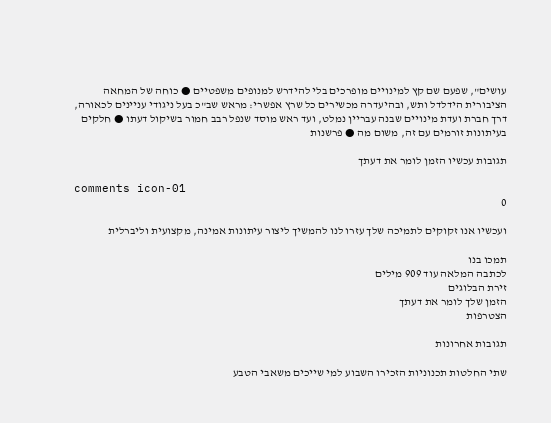עושים", שפעם שם קץ למינויים מופרכים בלי להידרש למנופים משפטיים ● כוחה של המחאה הציבורית הידלדל ותש, ובהיעדרה מכשירים כל שרץ אפשרי: מראש שב"כ בעל ניגודי עניינים לכאורה, דרך חברת ועדת מינויים שבנה עבריין נמלט, ועד ראש מוסד שנפל רבב חמור בשיקול דעתו ● חלקים בעיתונות זורמים עם זה, משום מה ● פרשנות

תגובות עכשיו הזמן לומר את דעתך

comments icon-01
0

ועכשיו אנו זקוקים לתמיכה שלך עזרו לנו להמשיך ליצור עיתונות אמינה, מקצועית וליברלית

תמכו בנו
לכתבה המלאה עוד 909 מילים
זירת הבלוגים
הזמן שלך לומר את דעתך
הצטרפות

תגובות אחרונות

שתי החלטות תכנוניות הזכירו השבוע למי שייכים משאבי הטבע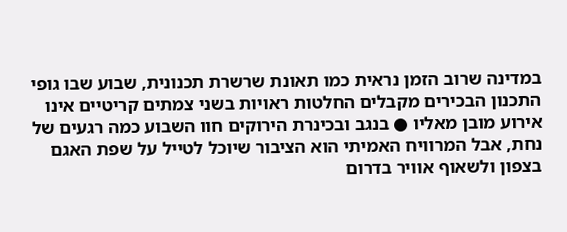במדינה שרוב הזמן נראית כמו תאונת שרשרת תכנונית, שבוע שבו גופי התכנון הבכירים מקבלים החלטות ראויות בשני צמתים קריטיים אינו אירוע מובן מאליו ● בנגב ובכינרת הירוקים חוו השבוע כמה רגעים של נחת, אבל המרוויח האמיתי הוא הציבור שיוכל לטייל על שפת האגם בצפון ולשאוף אוויר בדרום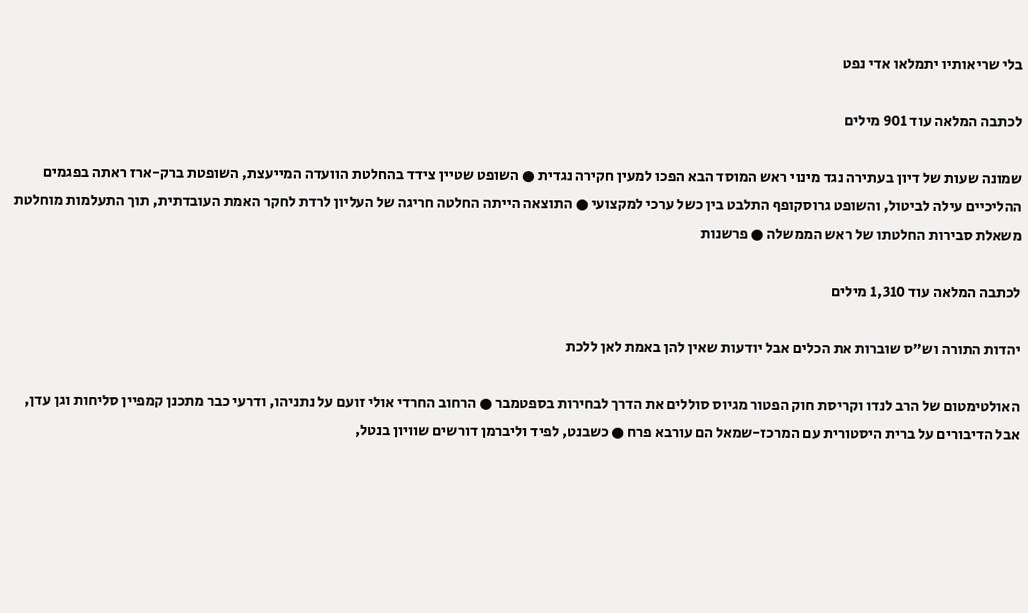בלי שריאותיו יתמלאו אדי נפט

לכתבה המלאה עוד 901 מילים

שמונה שעות של דיון בעתירה נגד מינוי ראש המוסד הבא הפכו למעין חקירה נגדית ● השופט שטיין צידד בהחלטת הוועדה המייעצת, השופטת ברק-ארז ראתה בפגמים ההליכיים עילה לביטול, והשופט גרוסקופף התלבט בין כשל ערכי למקצועי ● התוצאה הייתה החלטה חריגה של העליון לרדת לחקר האמת העובדתית, תוך התעלמות מוחלטת משאלת סבירות החלטתו של ראש הממשלה ● פרשנות

לכתבה המלאה עוד 1,310 מילים

יהדות התורה וש"ס שוברות את הכלים אבל יודעות שאין להן באמת לאן ללכת

האולטימטום של הרב לנדו וקריסת חוק הפטור מגיוס סוללים את הדרך לבחירות בספטמבר ● הרחוב החרדי אולי זועם על נתניהו, ודרעי כבר מתכנן קמפיין סליחות וגן עדן, אבל הדיבורים על ברית היסטורית עם המרכז-שמאל הם עורבא פרח ● כשבנט, לפיד וליברמן דורשים שוויון בנטל,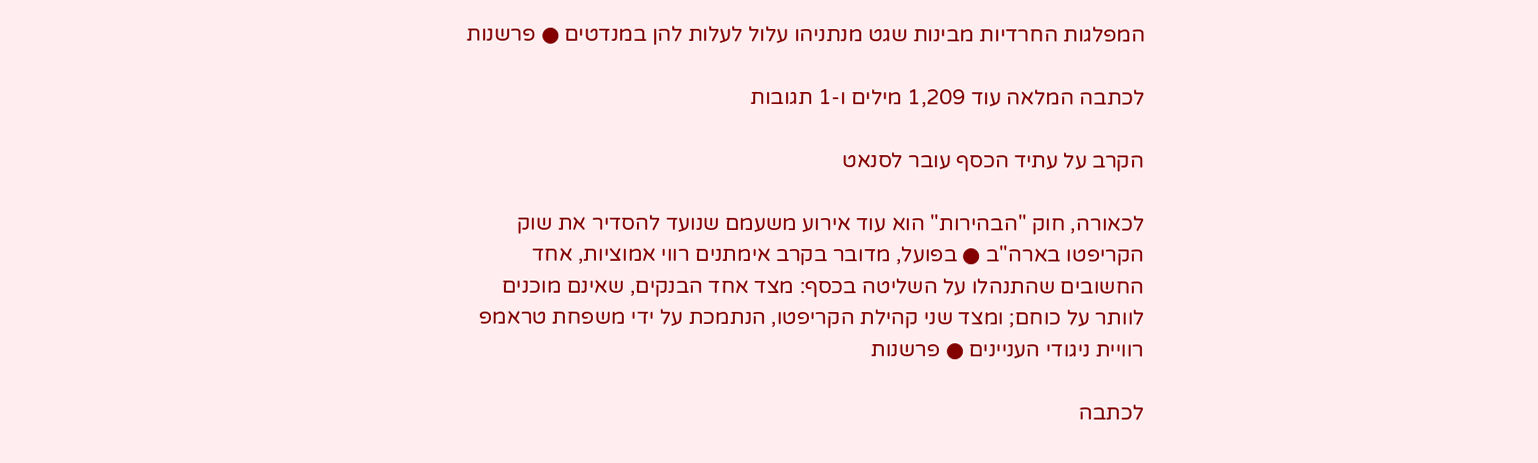המפלגות החרדיות מבינות שגט מנתניהו עלול לעלות להן במנדטים ● פרשנות

לכתבה המלאה עוד 1,209 מילים ו-1 תגובות

הקרב על עתיד הכסף עובר לסנאט

לכאורה, חוק "הבהירות" הוא עוד אירוע משעמם שנועד להסדיר את שוק הקריפטו בארה"ב ● בפועל, מדובר בקרב אימתנים רווי אמוציות, אחד החשובים שהתנהלו על השליטה בכסף: מצד אחד הבנקים, שאינם מוכנים לוותר על כוחם; ומצד שני קהילת הקריפטו, הנתמכת על ידי משפחת טראמפ רוויית ניגודי העניינים ● פרשנות

לכתבה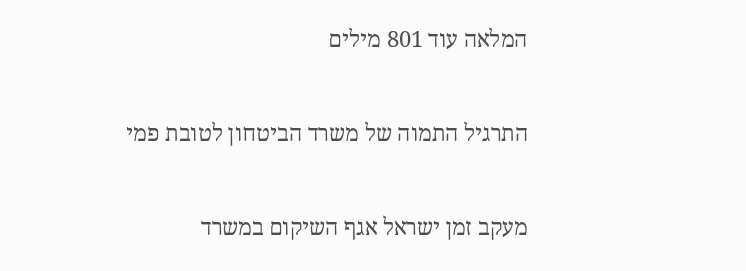המלאה עוד 801 מילים

התרגיל התמוה של משרד הביטחון לטובת פמי

מעקב זמן ישראל אגף השיקום במשרד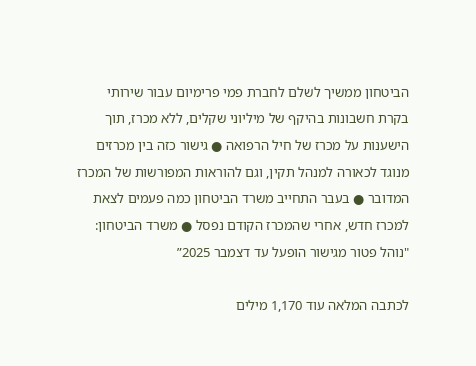הביטחון ממשיך לשלם לחברת פמי פרימיום עבור שירותי בקרת חשבונות בהיקף של מיליוני שקלים, ללא מכרז, תוך הישענות על מכרז של חיל הרפואה ● גישור כזה בין מכרזים מנוגד לכאורה למנהל תקין, וגם להוראות המפורשות של המכרז המדובר ● בעבר התחייב משרד הביטחון כמה פעמים לצאת למכרז חדש, אחרי שהמכרז הקודם נפסל ● משרד הביטחון: "נוהל פטור מגישור הופעל עד דצמבר 2025”

לכתבה המלאה עוד 1,170 מילים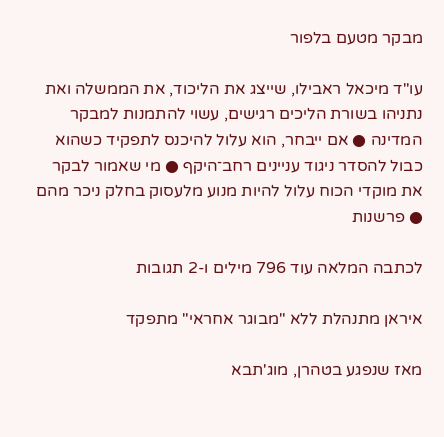מבקר מטעם בלפור

עו"ד מיכאל ראבילו, שייצג את הליכוד, את הממשלה ואת נתניהו בשורת הליכים רגישים, עשוי להתמנות למבקר המדינה ● אם ייבחר, הוא עלול להיכנס לתפקיד כשהוא כבול להסדר ניגוד עניינים רחב־היקף ● מי שאמור לבקר את מוקדי הכוח עלול להיות מנוע מלעסוק בחלק ניכר מהם ● פרשנות

לכתבה המלאה עוד 796 מילים ו-2 תגובות

איראן מתנהלת ללא "מבוגר אחראי" מתפקד

מאז שנפגע בטהרן, מוג'תבא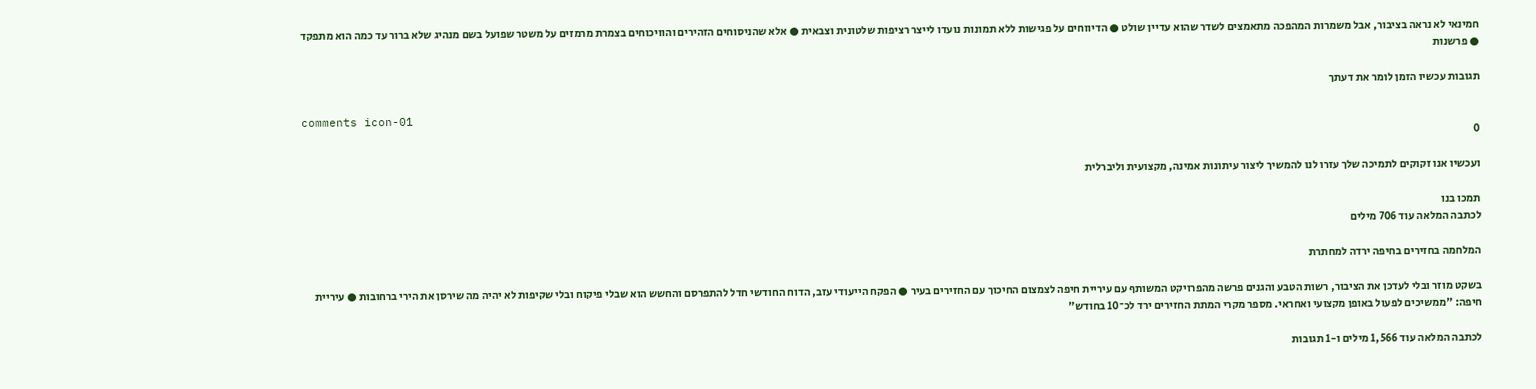חמינאי לא נראה בציבור, אבל משמרות המהפכה מתאמצים לשדר שהוא עדיין שולט ● הדיווחים על פגישות ללא תמונות נועדו לייצר רציפות שלטונית וצבאית ● אלא שהניסוחים הזהירים והוויכוחים בצמרת מרמזים על משטר שפועל בשם מנהיג שלא ברור עד כמה הוא מתפקד ● פרשנות

תגובות עכשיו הזמן לומר את דעתך

comments icon-01
0

ועכשיו אנו זקוקים לתמיכה שלך עזרו לנו להמשיך ליצור עיתונות אמינה, מקצועית וליברלית

תמכו בנו
לכתבה המלאה עוד 706 מילים

המלחמה בחזירים בחיפה ירדה למחתרת

בשקט מוזר ובלי לעדכן את הציבור, רשות הטבע והגנים פרשה מהפרויקט המשותף עם עיריית חיפה לצמצום החיכוך עם החזירים בעיר ● הפקח הייעודי עזב, הדוח החודשי חדל להתפרסם והחשש הוא שבלי פיקוח ובלי שקיפות לא יהיה מה שירסן את הירי ברחובות ● עיריית חיפה: "ממשיכים לפעול באופן מקצועי ואחראי. מספר מקרי המתת החזירים ירד לכ־10 בחודש"

לכתבה המלאה עוד 1,566 מילים ו-1 תגובות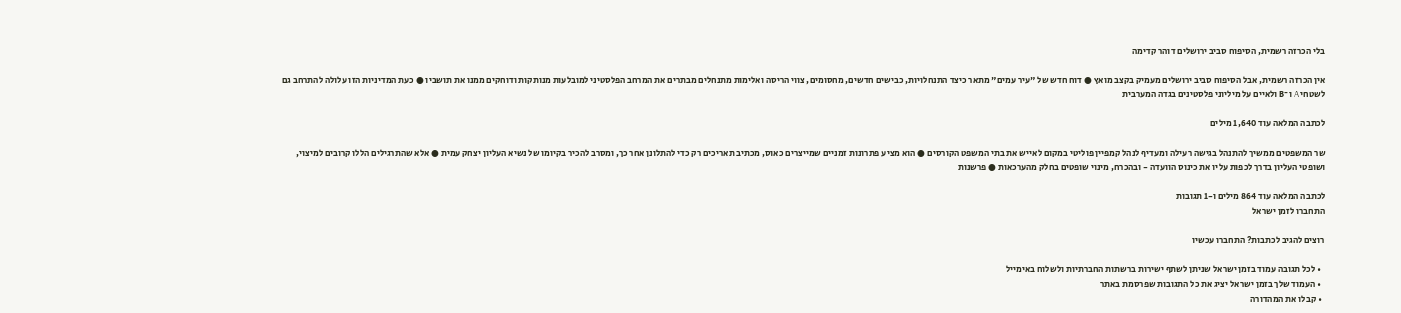בלי הכרזה רשמית, הסיפוח סביב ירושלים דוהר קדימה

אין הכרזה רשמית, אבל הסיפוח סביב ירושלים מעמיק בקצב מואץ ● דוח חדש של "עיר עמים" מתאר כיצד התנחלויות, כבישים חדשים, מחסומים, צווי הריסה ואלימות מתנחלים מבתרים את המרחב הפלסטיני למובלעות מנותקות ודוחקים ממנו את תושביו ● כעת המדיניות הזו עלולה להתרחב גם לשטחי A ו־B ולאיים על מיליוני פלסטינים בגדה המערבית

לכתבה המלאה עוד 1,640 מילים

שר המשפטים ממשיך להתנהל בגישה רעילה ומעדיף לנהל קמפיין פוליטי במקום לאייש את בתי המשפט הקורסים ● הוא מציע פתרונות זמניים שמייצרים כאוס, מכתיב תאריכים רק כדי להתלונן אחר כך, ומסרב להכיר בקיומו של נשיא העליון יצחק עמית ● אלא שהתרגילים הללו קרובים למיצוי, ושופטי העליון בדרך לכפות עליו את כינוס הוועדה - ובהכרח, מינוי שופטים בחלק מהערכאות ● פרשנות

לכתבה המלאה עוד 864 מילים ו-1 תגובות
התחברו לזמן ישראל

רוצים להגיב לכתבות? התחברו עכשיו

  • לכל תגובה עמוד בזמן ישראל שניתן לשתף ישירות ברשתות החברתיות ולשלוח באימייל
  • העמוד שלך בזמן ישראל יציג את כל התגובות שפרסמת באתר
  • קבלו את המהדורה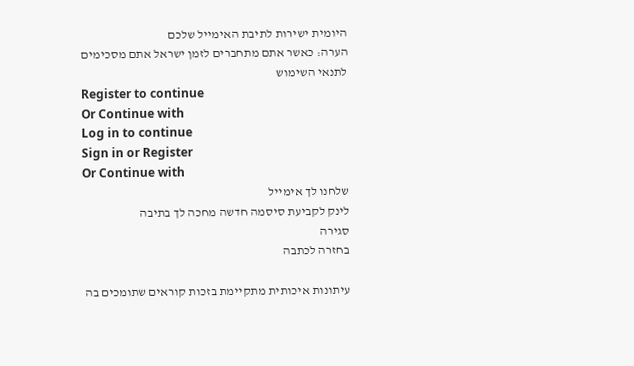היומית ישירות לתיבת האימייל שלכם
הערה: כאשר אתם מתחברים לזמן ישראל אתם מסכימים לתנאי השימוש
Register to continue
Or Continue with
Log in to continue
Sign in or Register
Or Continue with
שלחנו לך אימייל
לינק לקביעת סיסמה חדשה מחכה לך בתיבה
סגירה
בחזרה לכתבה

עיתונות איכותית מתקיימת בזכות קוראים שתומכים בה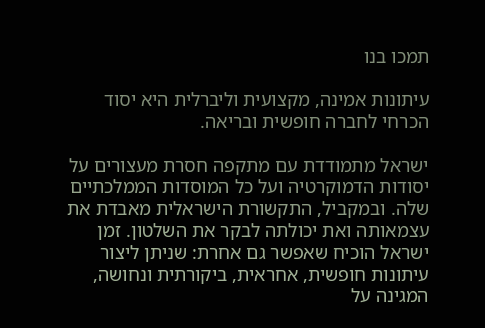תמכו בנו

עיתונות אמינה, מקצועית וליברלית היא יסוד הכרחי לחברה חופשית ובריאה.

ישראל מתמודדת עם מתקפה חסרת מעצורים על יסודות הדמוקרטיה ועל כל המוסדות הממלכתיים שלה. ובמקביל, התקשורת הישראלית מאבדת את עצמאותה ואת יכולתה לבקר את השלטון. זמן ישראל הוכיח שאפשר גם אחרת: שניתן ליצור עיתונות חופשית, אחראית, ביקורתית ונחושה, המגינה על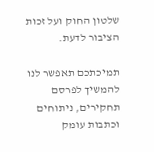שלטון החוק ועל זכות הציבור לדעת.

תמיכתכם תאפשר לנו להמשיך לפרסם תחקירים, ניתוחים וכתבות עומק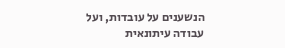הנשענים על עובדות, ועל עבודה עיתונאית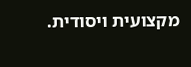מקצועית ויסודית.